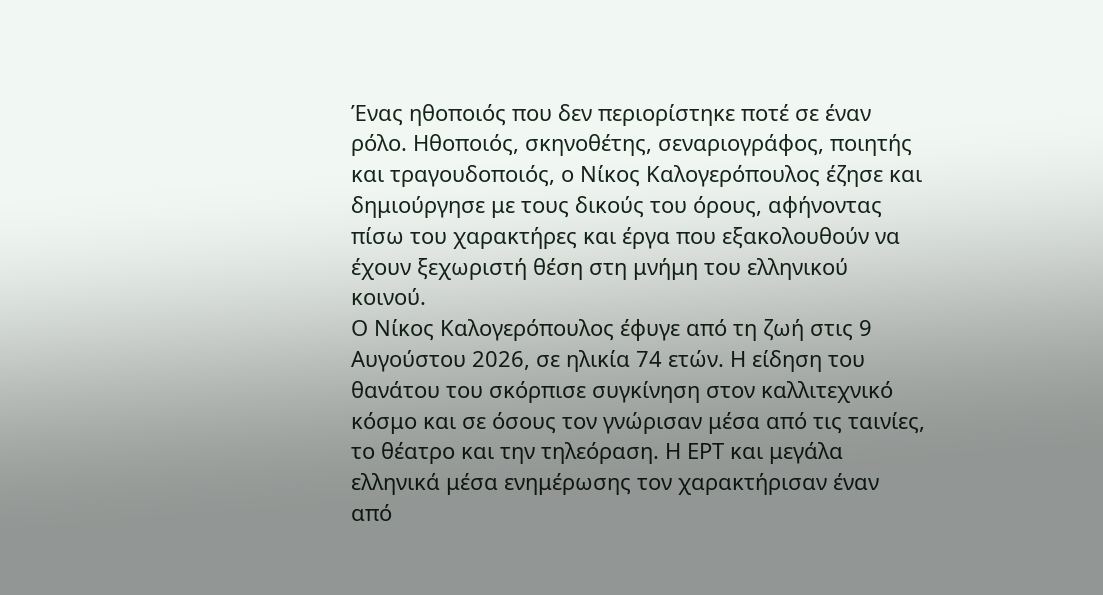Ένας ηθοποιός που δεν περιορίστηκε ποτέ σε έναν ρόλο. Ηθοποιός, σκηνοθέτης, σεναριογράφος, ποιητής και τραγουδοποιός, ο Νίκος Καλογερόπουλος έζησε και δημιούργησε με τους δικούς του όρους, αφήνοντας πίσω του χαρακτήρες και έργα που εξακολουθούν να έχουν ξεχωριστή θέση στη μνήμη του ελληνικού κοινού.
Ο Νίκος Καλογερόπουλος έφυγε από τη ζωή στις 9 Αυγούστου 2026, σε ηλικία 74 ετών. Η είδηση του θανάτου του σκόρπισε συγκίνηση στον καλλιτεχνικό κόσμο και σε όσους τον γνώρισαν μέσα από τις ταινίες, το θέατρο και την τηλεόραση. Η ΕΡΤ και μεγάλα ελληνικά μέσα ενημέρωσης τον χαρακτήρισαν έναν από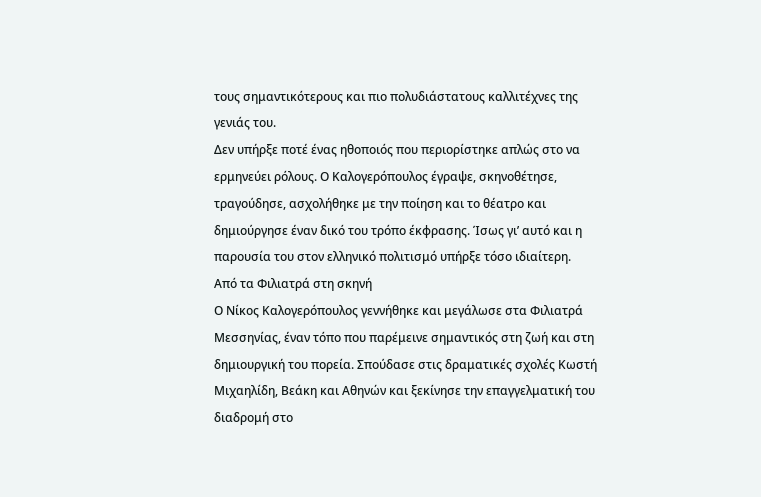τους σημαντικότερους και πιο πολυδιάστατους καλλιτέχνες της γενιάς του.
Δεν υπήρξε ποτέ ένας ηθοποιός που περιορίστηκε απλώς στο να ερμηνεύει ρόλους. Ο Καλογερόπουλος έγραψε, σκηνοθέτησε, τραγούδησε, ασχολήθηκε με την ποίηση και το θέατρο και δημιούργησε έναν δικό του τρόπο έκφρασης. Ίσως γι’ αυτό και η παρουσία του στον ελληνικό πολιτισμό υπήρξε τόσο ιδιαίτερη.
Από τα Φιλιατρά στη σκηνή
Ο Νίκος Καλογερόπουλος γεννήθηκε και μεγάλωσε στα Φιλιατρά Μεσσηνίας, έναν τόπο που παρέμεινε σημαντικός στη ζωή και στη δημιουργική του πορεία. Σπούδασε στις δραματικές σχολές Κωστή Μιχαηλίδη, Βεάκη και Αθηνών και ξεκίνησε την επαγγελματική του διαδρομή στο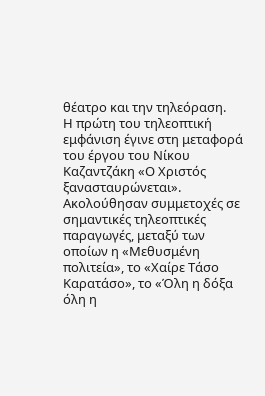θέατρο και την τηλεόραση.
Η πρώτη του τηλεοπτική εμφάνιση έγινε στη μεταφορά του έργου του Νίκου Καζαντζάκη «Ο Χριστός ξανασταυρώνεται». Ακολούθησαν συμμετοχές σε σημαντικές τηλεοπτικές παραγωγές, μεταξύ των οποίων η «Μεθυσμένη πολιτεία», το «Χαίρε Τάσο Καρατάσο», το «Όλη η δόξα όλη η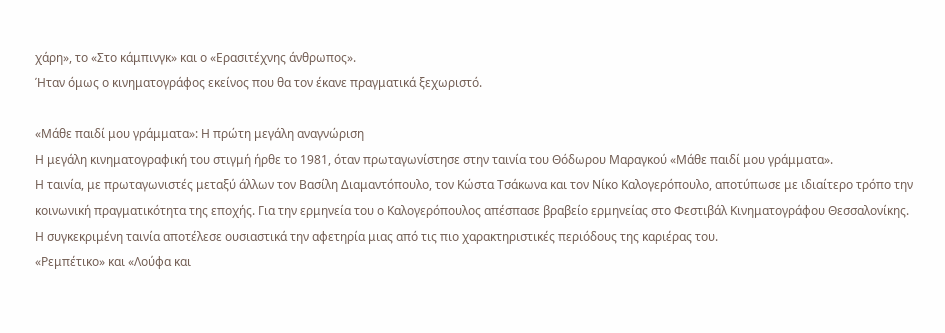χάρη», το «Στο κάμπινγκ» και ο «Ερασιτέχνης άνθρωπος».
Ήταν όμως ο κινηματογράφος εκείνος που θα τον έκανε πραγματικά ξεχωριστό.

«Μάθε παιδί μου γράμματα»: Η πρώτη μεγάλη αναγνώριση
Η μεγάλη κινηματογραφική του στιγμή ήρθε το 1981, όταν πρωταγωνίστησε στην ταινία του Θόδωρου Μαραγκού «Μάθε παιδί μου γράμματα».
Η ταινία, με πρωταγωνιστές μεταξύ άλλων τον Βασίλη Διαμαντόπουλο, τον Κώστα Τσάκωνα και τον Νίκο Καλογερόπουλο, αποτύπωσε με ιδιαίτερο τρόπο την κοινωνική πραγματικότητα της εποχής. Για την ερμηνεία του ο Καλογερόπουλος απέσπασε βραβείο ερμηνείας στο Φεστιβάλ Κινηματογράφου Θεσσαλονίκης.
Η συγκεκριμένη ταινία αποτέλεσε ουσιαστικά την αφετηρία μιας από τις πιο χαρακτηριστικές περιόδους της καριέρας του.
«Ρεμπέτικο» και «Λούφα και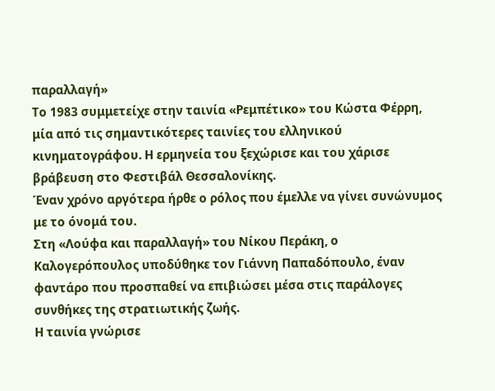παραλλαγή»
Το 1983 συμμετείχε στην ταινία «Ρεμπέτικο» του Κώστα Φέρρη, μία από τις σημαντικότερες ταινίες του ελληνικού κινηματογράφου. Η ερμηνεία του ξεχώρισε και του χάρισε βράβευση στο Φεστιβάλ Θεσσαλονίκης.
Έναν χρόνο αργότερα ήρθε ο ρόλος που έμελλε να γίνει συνώνυμος με το όνομά του.
Στη «Λούφα και παραλλαγή» του Νίκου Περάκη, ο Καλογερόπουλος υποδύθηκε τον Γιάννη Παπαδόπουλο, έναν φαντάρο που προσπαθεί να επιβιώσει μέσα στις παράλογες συνθήκες της στρατιωτικής ζωής.
Η ταινία γνώρισε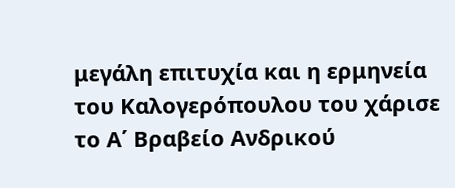μεγάλη επιτυχία και η ερμηνεία του Καλογερόπουλου του χάρισε το Α΄ Βραβείο Ανδρικού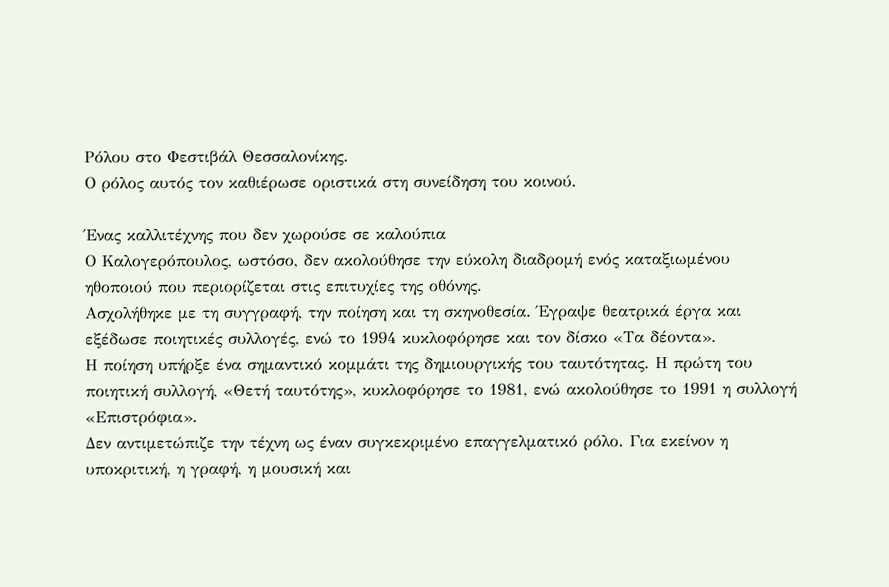Ρόλου στο Φεστιβάλ Θεσσαλονίκης.
Ο ρόλος αυτός τον καθιέρωσε οριστικά στη συνείδηση του κοινού.

Ένας καλλιτέχνης που δεν χωρούσε σε καλούπια
Ο Καλογερόπουλος, ωστόσο, δεν ακολούθησε την εύκολη διαδρομή ενός καταξιωμένου ηθοποιού που περιορίζεται στις επιτυχίες της οθόνης.
Ασχολήθηκε με τη συγγραφή, την ποίηση και τη σκηνοθεσία. Έγραψε θεατρικά έργα και εξέδωσε ποιητικές συλλογές, ενώ το 1994 κυκλοφόρησε και τον δίσκο «Τα δέοντα».
Η ποίηση υπήρξε ένα σημαντικό κομμάτι της δημιουργικής του ταυτότητας. Η πρώτη του ποιητική συλλογή, «Θετή ταυτότης», κυκλοφόρησε το 1981, ενώ ακολούθησε το 1991 η συλλογή «Επιστρόφια».
Δεν αντιμετώπιζε την τέχνη ως έναν συγκεκριμένο επαγγελματικό ρόλο. Για εκείνον η υποκριτική, η γραφή, η μουσική και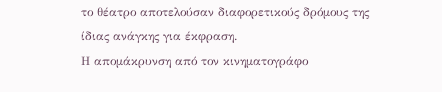το θέατρο αποτελούσαν διαφορετικούς δρόμους της ίδιας ανάγκης για έκφραση.
Η απομάκρυνση από τον κινηματογράφο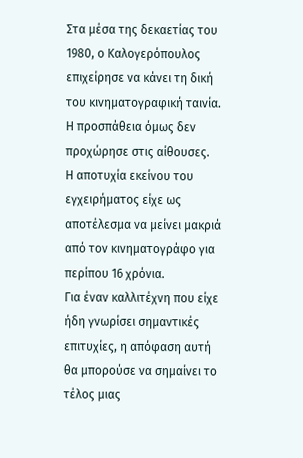Στα μέσα της δεκαετίας του 1980, ο Καλογερόπουλος επιχείρησε να κάνει τη δική του κινηματογραφική ταινία. Η προσπάθεια όμως δεν προχώρησε στις αίθουσες.
Η αποτυχία εκείνου του εγχειρήματος είχε ως αποτέλεσμα να μείνει μακριά από τον κινηματογράφο για περίπου 16 χρόνια.
Για έναν καλλιτέχνη που είχε ήδη γνωρίσει σημαντικές επιτυχίες, η απόφαση αυτή θα μπορούσε να σημαίνει το τέλος μιας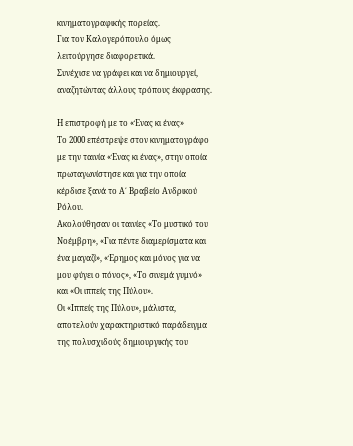κινηματογραφικής πορείας.
Για τον Καλογερόπουλο όμως λειτούργησε διαφορετικά.
Συνέχισε να γράφει και να δημιουργεί, αναζητώντας άλλους τρόπους έκφρασης.

Η επιστροφή με το «Ένας κι ένας»
Το 2000 επέστρεψε στον κινηματογράφο με την ταινία «Ένας κι ένας», στην οποία πρωταγωνίστησε και για την οποία κέρδισε ξανά το Α΄ Βραβείο Ανδρικού Ρόλου.
Ακολούθησαν οι ταινίες «Το μυστικό του Νοέμβρη», «Για πέντε διαμερίσματα και ένα μαγαζί», «Έρημος και μόνος για να μου φύγει ο πόνος», «Το σινεμά γυμνό» και «Οι ιππείς της Πύλου».
Οι «Ιππείς της Πύλου», μάλιστα, αποτελούν χαρακτηριστικό παράδειγμα της πολυσχιδούς δημιουργικής του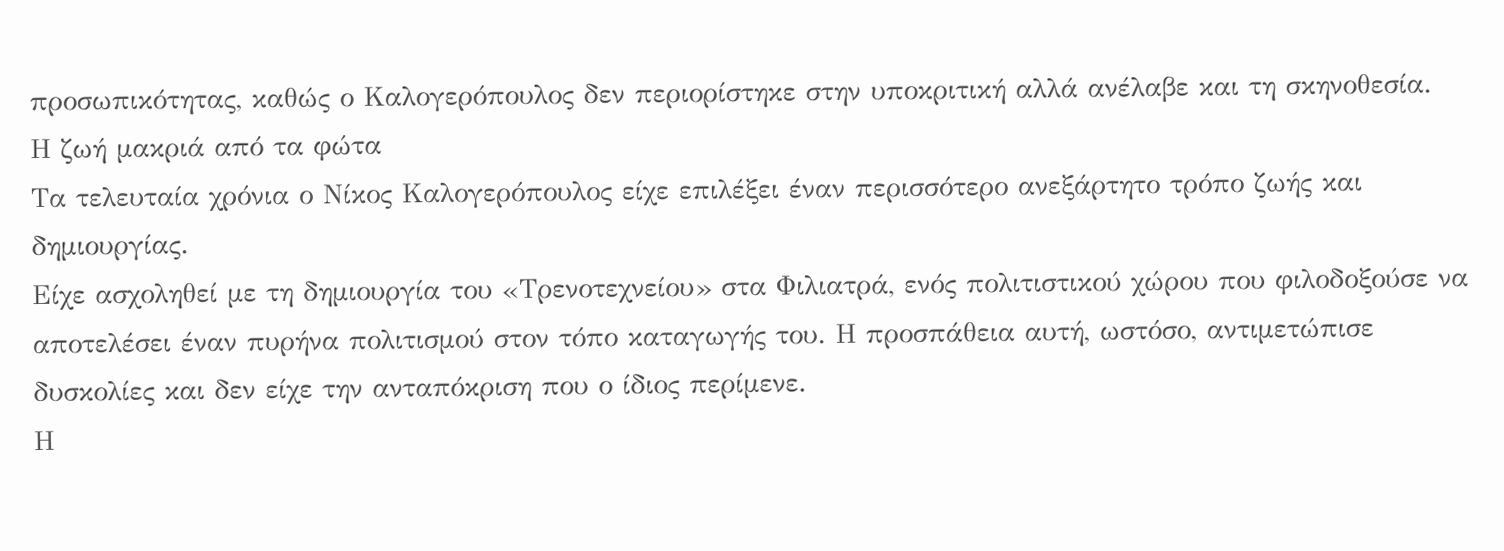προσωπικότητας, καθώς ο Καλογερόπουλος δεν περιορίστηκε στην υποκριτική αλλά ανέλαβε και τη σκηνοθεσία.
Η ζωή μακριά από τα φώτα
Τα τελευταία χρόνια ο Νίκος Καλογερόπουλος είχε επιλέξει έναν περισσότερο ανεξάρτητο τρόπο ζωής και δημιουργίας.
Είχε ασχοληθεί με τη δημιουργία του «Τρενοτεχνείου» στα Φιλιατρά, ενός πολιτιστικού χώρου που φιλοδοξούσε να αποτελέσει έναν πυρήνα πολιτισμού στον τόπο καταγωγής του. Η προσπάθεια αυτή, ωστόσο, αντιμετώπισε δυσκολίες και δεν είχε την ανταπόκριση που ο ίδιος περίμενε.
Η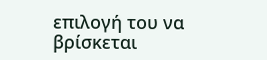επιλογή του να βρίσκεται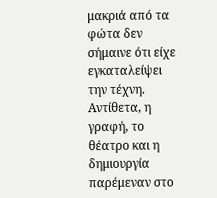μακριά από τα φώτα δεν σήμαινε ότι είχε εγκαταλείψει την τέχνη. Αντίθετα, η γραφή, το θέατρο και η δημιουργία παρέμεναν στο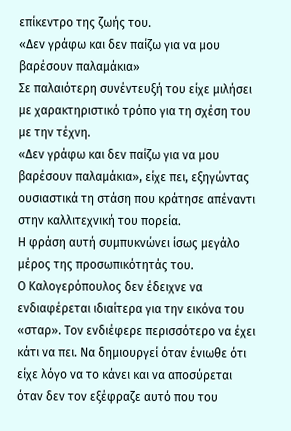επίκεντρο της ζωής του.
«Δεν γράφω και δεν παίζω για να μου βαρέσουν παλαμάκια»
Σε παλαιότερη συνέντευξή του είχε μιλήσει με χαρακτηριστικό τρόπο για τη σχέση του με την τέχνη.
«Δεν γράφω και δεν παίζω για να μου βαρέσουν παλαμάκια», είχε πει, εξηγώντας ουσιαστικά τη στάση που κράτησε απέναντι στην καλλιτεχνική του πορεία.
Η φράση αυτή συμπυκνώνει ίσως μεγάλο μέρος της προσωπικότητάς του.
Ο Καλογερόπουλος δεν έδειχνε να ενδιαφέρεται ιδιαίτερα για την εικόνα του «σταρ». Τον ενδιέφερε περισσότερο να έχει κάτι να πει. Να δημιουργεί όταν ένιωθε ότι είχε λόγο να το κάνει και να αποσύρεται όταν δεν τον εξέφραζε αυτό που του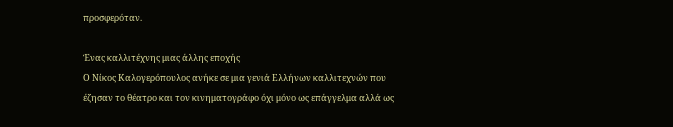προσφερόταν.

Ένας καλλιτέχνης μιας άλλης εποχής
Ο Νίκος Καλογερόπουλος ανήκε σε μια γενιά Ελλήνων καλλιτεχνών που έζησαν το θέατρο και τον κινηματογράφο όχι μόνο ως επάγγελμα αλλά ως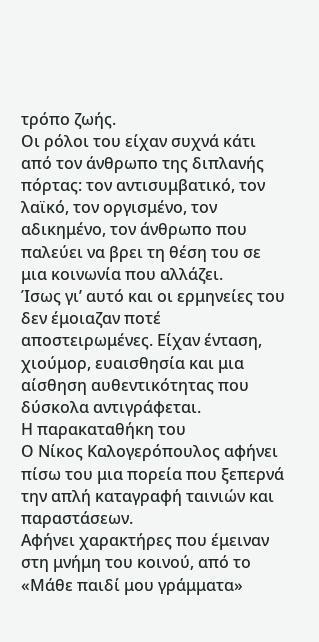τρόπο ζωής.
Οι ρόλοι του είχαν συχνά κάτι από τον άνθρωπο της διπλανής πόρτας: τον αντισυμβατικό, τον λαϊκό, τον οργισμένο, τον αδικημένο, τον άνθρωπο που παλεύει να βρει τη θέση του σε μια κοινωνία που αλλάζει.
Ίσως γι’ αυτό και οι ερμηνείες του δεν έμοιαζαν ποτέ αποστειρωμένες. Είχαν ένταση, χιούμορ, ευαισθησία και μια αίσθηση αυθεντικότητας που δύσκολα αντιγράφεται.
Η παρακαταθήκη του
Ο Νίκος Καλογερόπουλος αφήνει πίσω του μια πορεία που ξεπερνά την απλή καταγραφή ταινιών και παραστάσεων.
Αφήνει χαρακτήρες που έμειναν στη μνήμη του κοινού, από το «Μάθε παιδί μου γράμματα»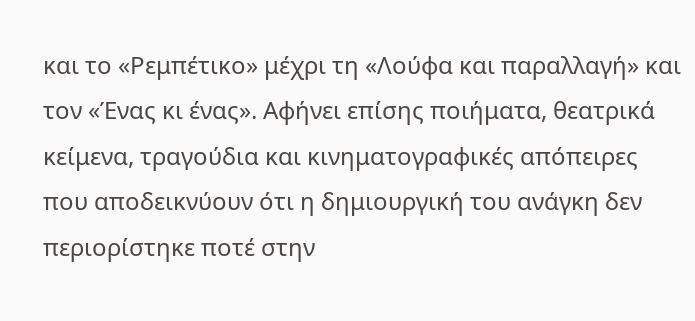και το «Ρεμπέτικο» μέχρι τη «Λούφα και παραλλαγή» και τον «Ένας κι ένας». Αφήνει επίσης ποιήματα, θεατρικά κείμενα, τραγούδια και κινηματογραφικές απόπειρες που αποδεικνύουν ότι η δημιουργική του ανάγκη δεν περιορίστηκε ποτέ στην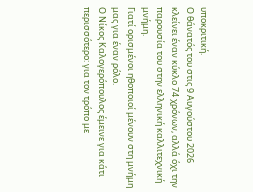υποκριτική.
Ο θάνατός του στις 9 Αυγούστου 2026 κλείνει έναν κύκλο 74 χρόνων, αλλά όχι την παρουσία του στην ελληνική καλλιτεχνική μνήμη.
Γιατί ορισμένοι ηθοποιοί μένουν στη μνήμη μας για έναν ρόλο.
Ο Νίκος Καλογερόπουλος έμεινε για κάτι περισσότερο: για τον τρόπο με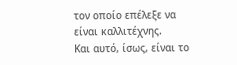τον οποίο επέλεξε να είναι καλλιτέχνης.
Και αυτό, ίσως, είναι το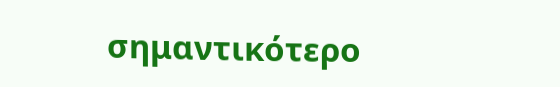σημαντικότερο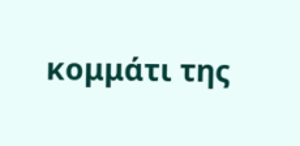κομμάτι της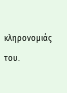κληρονομιάς του.